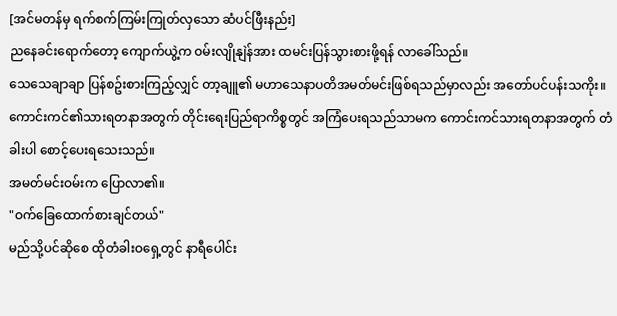[အင်မတန်မှ ရက်စက်ကြမ်းကြုတ်လှသော ဆံပင်ဖြီးနည်း]
ညနေခင်းရောက်တော့ ကျောက်ယွဲ့က ဝမ်းလျိုနျဲန်အား ထမင်းပြန်သွားစားဖို့ရန် လာခေါ်သည်။
သေသေချာချာ ပြန်စဥ်းစားကြည့်လျှင် တာ့ချူ၏ မဟာသေနာပတိအမတ်မင်းဖြစ်ရသည်မှာလည်း အတော်ပင်ပန်းသကိုး။ ကောင်းကင်၏သားရတနာအတွက် တိုင်းရေးပြည်ရာကိစ္စတွင် အကြံပေးရသည်သာမက ကောင်းကင်သားရတနာအတွက် တံခါးပါ စောင့်ပေးရသေးသည်။
အမတ်မင်းဝမ်းက ပြောလာ၏။
"ဝက်ခြေထောက်စားချင်တယ်"
မည်သို့ပင်ဆိုစေ ထိုတံခါးဝရှေ့တွင် နာရီပေါင်း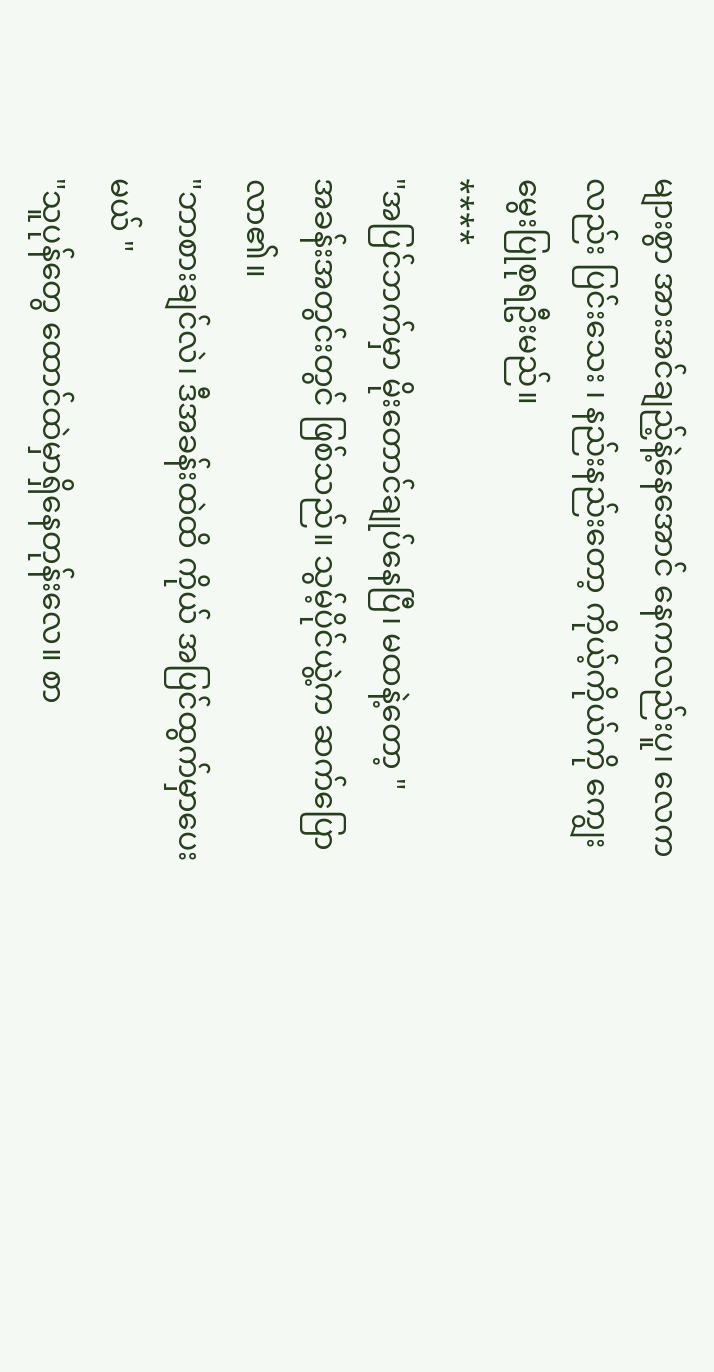များစွာ အားအင်ချည့်နဲ့နေအောင် နေကလည်းပူ၊ လေကလည်း ပြင်းသေး ၊ နည်းနည်းတော့ ကိုယ့်ကိုယ်ကို ကျွေးမွေးပြုစုရဦးမည်။
****
"အပြင်ဘက်မှာ မိုးတောင်ချုပ်နေပြီ၊ မထနဲ့တော့ "
အခန်းအတွင်းတွင် ဖြစ်သည်။ သွမ့်ပိုင်ယွဲ့က ဆက်ပြောလာ၏။
"ဘာစားချင်လဲ၊ ဒီအခန်းထဲထိ ကိုယ် အပြင်ထွက်မှာပေးမယ် "
"သူပုန်တွေ ထောင်ထဲမှာရှိနေတုန်းလေ။ စာ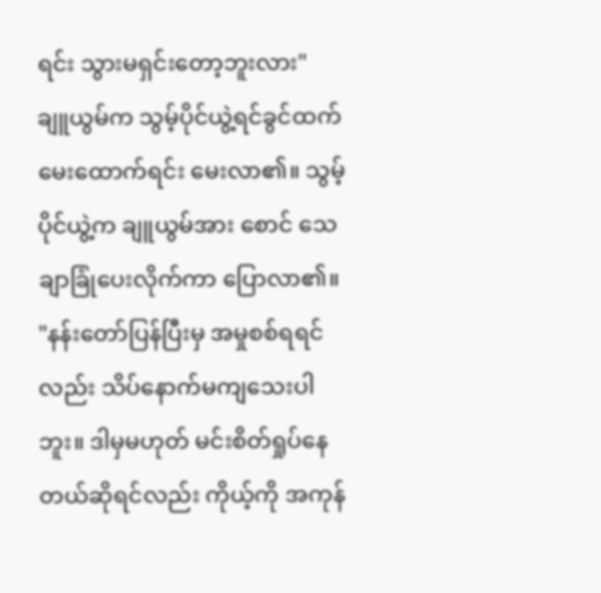ရင်း သွားမရှင်းတော့ဘူးလား"
ချူယွမ်က သွမ့်ပိုင်ယွဲ့ရင်ခွင်ထက် မေးထောက်ရင်း မေးလာ၏။ သွမ့်ပိုင်ယွဲ့က ချူယွမ်အား စောင် သေချာခြုံပေးလိုက်ကာ ပြောလာ၏။
"နန်းတော်ပြန်ပြီးမှ အမှုစစ်ရရင်လည်း သိပ်နောက်မကျသေးပါဘူး။ ဒါမှမဟုတ် မင်းစိတ်ရှုပ်နေတယ်ဆိုရင်လည်း ကိုယ့်ကို အကုန်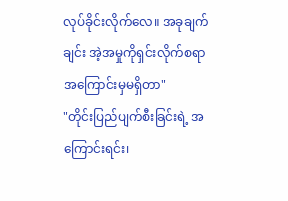လုပ်ခိုင်းလိုက်လေ။ အခုချက်ချင်း အဲ့အမှုကိုရှင်းလိုက်စရာ အကြောင်းမှမရှိတာ"
"တိုင်းပြည်ပျက်စီးခြင်းရဲ့ အကြောင်းရင်း၊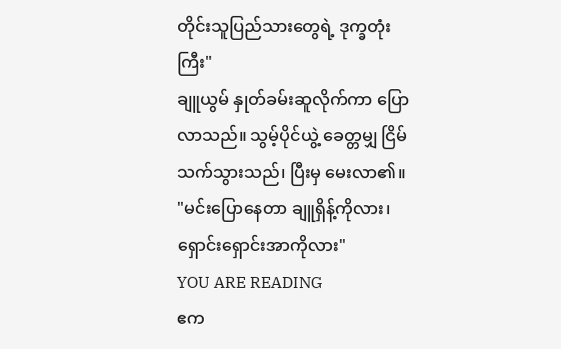တိုင်းသူပြည်သားတွေရဲ့ ဒုက္ခတုံးကြီး"
ချူယွမ် နှုတ်ခမ်းဆူလိုက်ကာ ပြောလာသည်။ သွမ့်ပိုင်ယွဲ့ ခေတ္တမျှ ငြိမ်သက်သွားသည်၊ ပြီးမှ မေးလာ၏။
"မင်းပြောနေတာ ချူရှိန့်ကိုလား၊ရှောင်းရှောင်းအာကိုလား"
YOU ARE READING
ဧက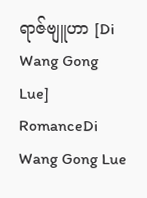ရာဇ်ဗျူဟာ [Di Wang Gong Lue]
RomanceDi Wang Gong Lue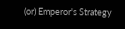(or) Emperor's Strategy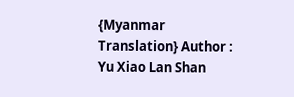{Myanmar Translation} Author : Yu Xiao Lan Shan